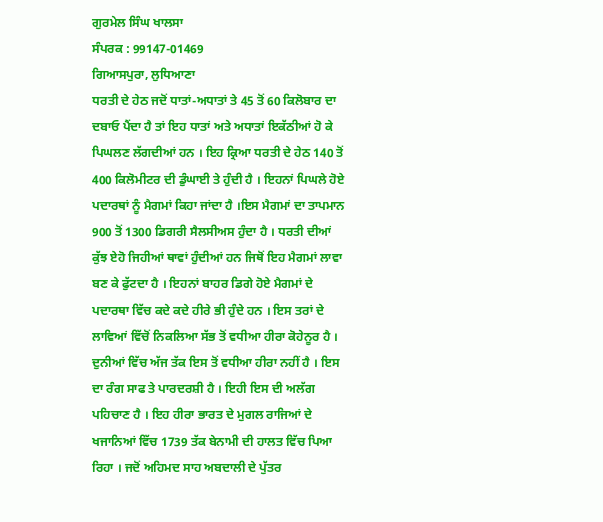ਗੁਰਮੇਲ ਸਿੰਘ ਖਾਲਸਾ
ਸੰਪਰਕ : 99147-01469
ਗਿਆਸਪੁਰਾ, ਲੁਧਿਆਣਾ
ਧਰਤੀ ਦੇ ਹੇਠ ਜਦੋਂ ਧਾਤਾਂ-ਅਧਾਤਾਂ ਤੇ 45 ਤੋਂ 60 ਕਿਲੋਬਾਰ ਦਾ ਦਬਾਓ ਪੈਂਦਾ ਹੈ ਤਾਂ ਇਹ ਧਾਤਾਂ ਅਤੇ ਅਧਾਤਾਂ ਇਕੱਠੀਆਂ ਹੋ ਕੇ ਪਿਘਲਣ ਲੱਗਦੀਆਂ ਹਨ । ਇਹ ਕ੍ਰਿਆ ਧਰਤੀ ਦੇ ਹੇਠ 140 ਤੋਂ 400 ਕਿਲੋਮੀਟਰ ਦੀ ਡੁੰਘਾਈ ਤੇ ਹੁੰਦੀ ਹੈ । ਇਹਨਾਂ ਪਿਘਲੇ ਹੋਏ ਪਦਾਰਥਾਂ ਨੂੰ ਮੈਗਮਾਂ ਕਿਹਾ ਜਾਂਦਾ ਹੈ ।ਇਸ ਮੈਗਮਾਂ ਦਾ ਤਾਪਮਾਨ 900 ਤੋਂ 1300 ਡਿਗਰੀ ਸੈਲਸੀਅਸ ਹੁੰਦਾ ਹੈ । ਧਰਤੀ ਦੀਆਂ ਕੁੱਝ ਏਹੋ ਜਿਹੀਆਂ ਥਾਵਾਂ ਹੁੰਦੀਆਂ ਹਨ ਜਿਥੋਂ ਇਹ ਮੈਗਮਾਂ ਲਾਵਾ ਬਣ ਕੇ ਫੁੱਟਦਾ ਹੈ । ਇਹਨਾਂ ਬਾਹਰ ਡਿਗੇ ਹੋਏ ਮੈਗਮਾਂ ਦੇ ਪਦਾਰਥਾ ਵਿੱਚ ਕਦੇ ਕਦੇ ਹੀਰੇ ਭੀ ਹੁੰਦੇ ਹਨ । ਇਸ ਤਰਾਂ ਦੇ ਲਾਵਿਆਂ ਵਿੱਚੋਂ ਨਿਕਲਿਆ ਸੱਭ ਤੋਂ ਵਧੀਆ ਹੀਰਾ ਕੋਹੇਨੂਰ ਹੈ । ਦੁਨੀਆਂ ਵਿੱਚ ਅੱਜ ਤੱਕ ਇਸ ਤੋਂ ਵਧੀਆ ਹੀਰਾ ਨਹੀਂ ਹੈ । ਇਸ ਦਾ ਰੰਗ ਸਾਫ ਤੇ ਪਾਰਦਰਸ਼ੀ ਹੈ । ਇਹੀ ਇਸ ਦੀ ਅਲੱਗ ਪਹਿਚਾਣ ਹੈ । ਇਹ ਹੀਰਾ ਭਾਰਤ ਦੇ ਮੁਗਲ ਰਾਜਿਆਂ ਦੇ ਖਜਾਨਿਆਂ ਵਿੱਚ 1739 ਤੱਕ ਬੇਨਾਮੀ ਦੀ ਹਾਲਤ ਵਿੱਚ ਪਿਆ ਰਿਹਾ । ਜਦੋਂ ਅਹਿਮਦ ਸਾਹ ਅਬਦਾਲੀ ਦੇ ਪੁੱਤਰ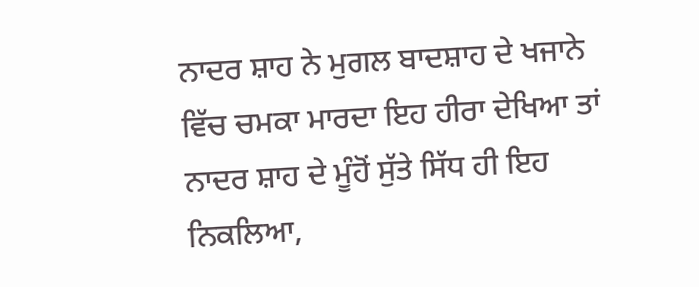ਨਾਦਰ ਸ਼ਾਹ ਨੇ ਮੁਗਲ ਬਾਦਸ਼ਾਹ ਦੇ ਖਜਾਨੇ ਵਿੱਚ ਚਮਕਾ ਮਾਰਦਾ ਇਹ ਹੀਰਾ ਦੇਖਿਆ ਤਾਂ ਨਾਦਰ ਸ਼ਾਹ ਦੇ ਮੂੰਹੋਂ ਸੁੱਤੇ ਸਿੱਧ ਹੀ ਇਹ ਨਿਕਲਿਆ,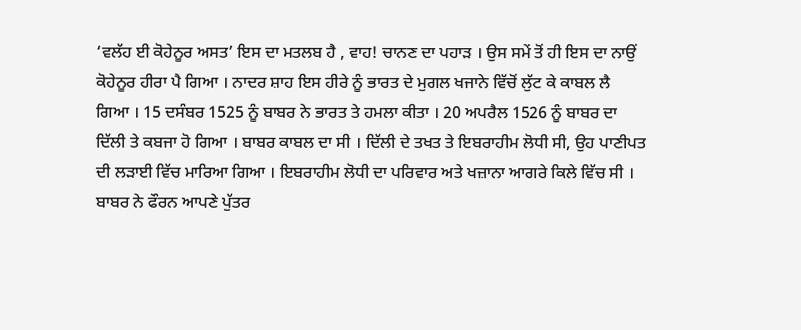‘ਵਲੱਹ ਈ ਕੋਹੇਨੂਰ ਅਸਤ’ ਇਸ ਦਾ ਮਤਲਬ ਹੈ , ਵਾਹ! ਚਾਨਣ ਦਾ ਪਹਾੜ । ਉਸ ਸਮੇਂ ਤੋਂ ਹੀ ਇਸ ਦਾ ਨਾਉਂ ਕੋਹੇਨੂਰ ਹੀਰਾ ਪੈ ਗਿਆ । ਨਾਦਰ ਸ਼ਾਹ ਇਸ ਹੀਰੇ ਨੂੰ ਭਾਰਤ ਦੇ ਮੁਗਲ ਖਜਾਨੇ ਵਿੱਚੋਂ ਲੁੱਟ ਕੇ ਕਾਬਲ ਲੈ ਗਿਆ । 15 ਦਸੰਬਰ 1525 ਨੂੰ ਬਾਬਰ ਨੇ ਭਾਰਤ ਤੇ ਹਮਲਾ ਕੀਤਾ । 20 ਅਪਰੈਲ 1526 ਨੂੰ ਬਾਬਰ ਦਾ ਦਿੱਲੀ ਤੇ ਕਬਜਾ ਹੋ ਗਿਆ । ਬਾਬਰ ਕਾਬਲ ਦਾ ਸੀ । ਦਿੱਲੀ ਦੇ ਤਖਤ ਤੇ ਇਬਰਾਹੀਮ ਲੋਧੀ ਸੀ, ਉਹ ਪਾਣੀਪਤ ਦੀ ਲੜਾਈ ਵਿੱਚ ਮਾਰਿਆ ਗਿਆ । ਇਬਰਾਹੀਮ ਲੋਧੀ ਦਾ ਪਰਿਵਾਰ ਅਤੇ ਖਜ਼ਾਨਾ ਆਗਰੇ ਕਿਲੇ ਵਿੱਚ ਸੀ । ਬਾਬਰ ਨੇ ਫੌਰਨ ਆਪਣੇ ਪੁੱਤਰ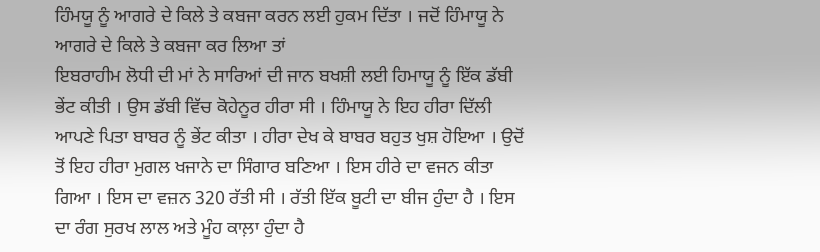ਹਿੰਮਯੂ ਨੂੰ ਆਗਰੇ ਦੇ ਕਿਲੇ ਤੇ ਕਬਜਾ ਕਰਨ ਲਈ ਹੁਕਮ ਦਿੱਤਾ । ਜਦੋਂ ਹਿੰਮਾਯੂ ਨੇ ਆਗਰੇ ਦੇ ਕਿਲੇ ਤੇ ਕਬਜਾ ਕਰ ਲਿਆ ਤਾਂ
ਇਬਰਾਹੀਮ ਲੋਧੀ ਦੀ ਮਾਂ ਨੇ ਸਾਰਿਆਂ ਦੀ ਜਾਨ ਬਖਸ਼ੀ ਲਈ ਹਿਮਾਯੂ ਨੂੰ ਇੱਕ ਡੱਬੀ ਭੇਂਟ ਕੀਤੀ । ਉਸ ਡੱਬੀ ਵਿੱਚ ਕੋਹੇਨੂਰ ਹੀਰਾ ਸੀ । ਹਿੰਮਾਯੂ ਨੇ ਇਹ ਹੀਰਾ ਦਿੱਲੀ ਆਪਣੇ ਪਿਤਾ ਬਾਬਰ ਨੂੰ ਭੇਂਟ ਕੀਤਾ । ਹੀਰਾ ਦੇਖ ਕੇ ਬਾਬਰ ਬਹੁਤ ਖੁਸ਼ ਹੋਇਆ । ਉਦੋਂ ਤੋਂ ਇਹ ਹੀਰਾ ਮੁਗਲ ਖਜਾਨੇ ਦਾ ਸਿੰਗਾਰ ਬਣਿਆ । ਇਸ ਹੀਰੇ ਦਾ ਵਜਨ ਕੀਤਾ ਗਿਆ । ਇਸ ਦਾ ਵਜ਼ਨ 320 ਰੱਤੀ ਸੀ । ਰੱਤੀ ਇੱਕ ਬੂਟੀ ਦਾ ਬੀਜ ਹੁੰਦਾ ਹੈ । ਇਸ ਦਾ ਰੰਗ ਸੁਰਖ ਲਾਲ ਅਤੇ ਮੂੰਹ ਕਾਲ਼ਾ ਹੁੰਦਾ ਹੈ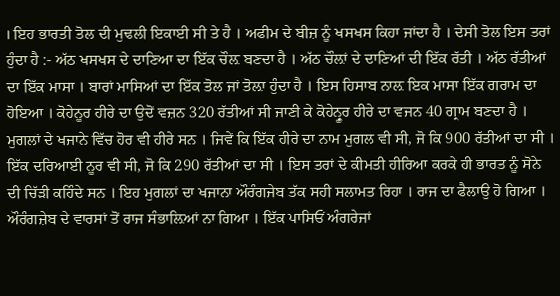। ਇਹ ਭਾਰਤੀ ਤੋਲ ਦੀ ਮੁਢਲੀ ਇਕਾਈ ਸੀ ਤੇ ਹੈ । ਅਫੀਮ ਦੇ ਬੀਜ਼ ਨੂੰ ਖਸਖਸ ਕਿਹਾ ਜਾਂਦਾ ਹੈ । ਦੇਸੀ ਤੋਲ ਇਸ ਤਰਾਂ ਹੁੰਦਾ ਹੈ :- ਅੱਠ ਖਸਖਸ ਦੇ ਦਾਣਿਆ ਦਾ ਇੱਕ ਚੌਲ਼ ਬਣਦਾ ਹੈ । ਅੱਠ ਚੌਲ਼ਾਂ ਦੇ ਦਾਣਿਆਂ ਦੀ ਇੱਕ ਰੱਤੀ । ਅੱਠ ਰੱਤੀਆਂ ਦਾ ਇੱਕ ਮਾਸਾ । ਬਾਰਾਂ ਮਾਸਿਆਂ ਦਾ ਇੱਕ ਤੋਲ ਜਾਂ ਤੋਲ਼ਾ ਹੁੰਦਾ ਹੈ । ਇਸ ਹਿਸਾਬ ਨਾਲ਼ ਇਕ ਮਾਸਾ ਇੱਕ ਗਰਾਮ ਦਾ ਹੋਇਆ । ਕੋਹੇਨੂਰ ਹੀਰੇ ਦਾ ਉਦੋਂ ਵਜ਼ਨ 320 ਰੱਤੀਆਂ ਸੀ ਜਾਣੀ ਕੇ ਕੋਹੇਨ੍ਰੂਰ ਹੀਰੇ ਦਾ ਵਜਨ 40 ਗ੍ਰਾਮ ਬਣਦਾ ਹੈ ।
ਮੁਗਲਾਂ ਦੇ ਖਜਾਨੇ ਵਿੱਚ ਹੋਰ ਵੀ ਹੀਰੇ ਸਨ । ਜਿਵੇਂ ਕਿ ਇੱਕ ਹੀਰੇ ਦਾ ਨਾਮ ਮੁਗਲ ਵੀ ਸੀ, ਜੋ ਕਿ 900 ਰੱਤੀਆਂ ਦਾ ਸੀ । ਇੱਕ ਦਰਿਆਈ ਨੂਰ ਵੀ ਸੀ, ਜੋ ਕਿ 290 ਰੱਤੀਆਂ ਦਾ ਸੀ । ਇਸ ਤਰਾਂ ਦੇ ਕੀਮਤੀ ਹੀਰਿਆ ਕਰਕੇ ਹੀ ਭਾਰਤ ਨੂੰ ਸੋਨੇ ਦੀ ਚਿੱੜੀ ਕਹਿੰਦੇ ਸਨ । ਇਹ ਮੁਗਲਾਂ ਦਾ ਖਜਾਨਾ ਔਰੰਗਜੇਬ ਤੱਕ ਸਹੀ ਸਲਾਮਤ ਰਿਹਾ । ਰਾਜ ਦਾ ਫੈਲਾਉ ਹੋ ਗਿਆ । ਔਰੰਗਜ਼ੇਬ ਦੇ ਵਾਰਸਾਂ ਤੋਂ ਰਾਜ ਸੰਭਾਲ਼ਿਆਂ ਨਾ ਗਿਆ । ਇੱਕ ਪਾਸਿਓਂ ਅੰਗਰੇਜਾਂ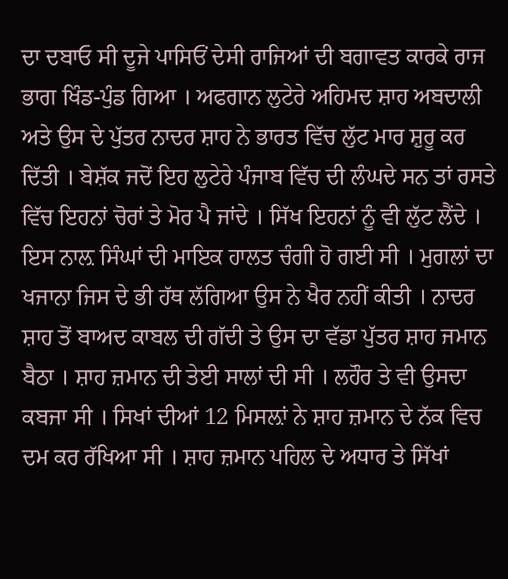ਦਾ ਦਬਾਓ ਸੀ ਦੂਜੇ ਪਾਸਿਓਂ ਦੇਸੀ ਰਾਜਿਆਂ ਦੀ ਬਗਾਵਤ ਕਾਰਕੇ ਰਾਜ ਭਾਗ ਖਿੰਡ-ਪੁੰਡ ਗਿਆ । ਅਫਗਾਨ ਲੁਟੇਰੇ ਅਹਿਮਦ ਸ਼ਾਹ ਅਬਦਾਲੀ ਅਤੇ ਉਸ ਦੇ ਪੁੱਤਰ ਨਾਦਰ ਸ਼ਾਹ ਨੇ ਭਾਰਤ ਵਿੱਚ ਲੁੱਟ ਮਾਰ ਸ਼ੁਰੂ ਕਰ ਦਿੱਤੀ । ਬੇਸ਼ੱਕ ਜਦੋਂ ਇਹ ਲੁਟੇਰੇ ਪੰਜਾਬ ਵਿੱਚ ਦੀ ਲੰਘਦੇ ਸਨ ਤਾਂ ਰਸਤੇ ਵਿੱਚ ਇਹਨਾਂ ਚੋਰਾਂ ਤੇ ਮੋਰ ਪੈ ਜਾਂਦੇ । ਸਿੱਖ ਇਹਨਾਂ ਨੂੰ ਵੀ ਲੁੱਟ ਲੈਂਦੇ । ਇਸ ਨਾਲ਼ ਸਿੰਘਾਂ ਦੀ ਮਾਇਕ ਹਾਲਤ ਚੰਗੀ ਹੋ ਗਈ ਸੀ । ਮੁਗਲਾਂ ਦਾ ਖਜਾਨਾ ਜਿਸ ਦੇ ਭੀ ਹੱਥ ਲੱਗਿਆ ਉਸ ਨੇ ਖੈਰ ਨਹੀਂ ਕੀਤੀ । ਨਾਦਰ ਸ਼ਾਹ ਤੋਂ ਬਾਅਦ ਕਾਬਲ ਦੀ ਗੱਦੀ ਤੇ ਉਸ ਦਾ ਵੱਡਾ ਪੁੱਤਰ ਸ਼ਾਹ ਜਮਾਨ ਬੈਠਾ । ਸ਼ਾਹ ਜ਼ਮਾਨ ਦੀ ਤੇਈ ਸਾਲਾਂ ਦੀ ਸੀ । ਲਹੌਰ ਤੇ ਵੀ ਉਸਦਾ ਕਬਜਾ ਸੀ । ਸਿਖਾਂ ਦੀਆਂ 12 ਮਿਸਲ਼ਾਂ ਨੇ ਸ਼ਾਹ ਜ਼ਮਾਨ ਦੇ ਨੱਕ ਵਿਚ ਦਮ ਕਰ ਰੱਖਿਆ ਸੀ । ਸ਼ਾਹ ਜ਼ਮਾਨ ਪਹਿਲ ਦੇ ਅਧਾਰ ਤੇ ਸਿੱਖਾਂ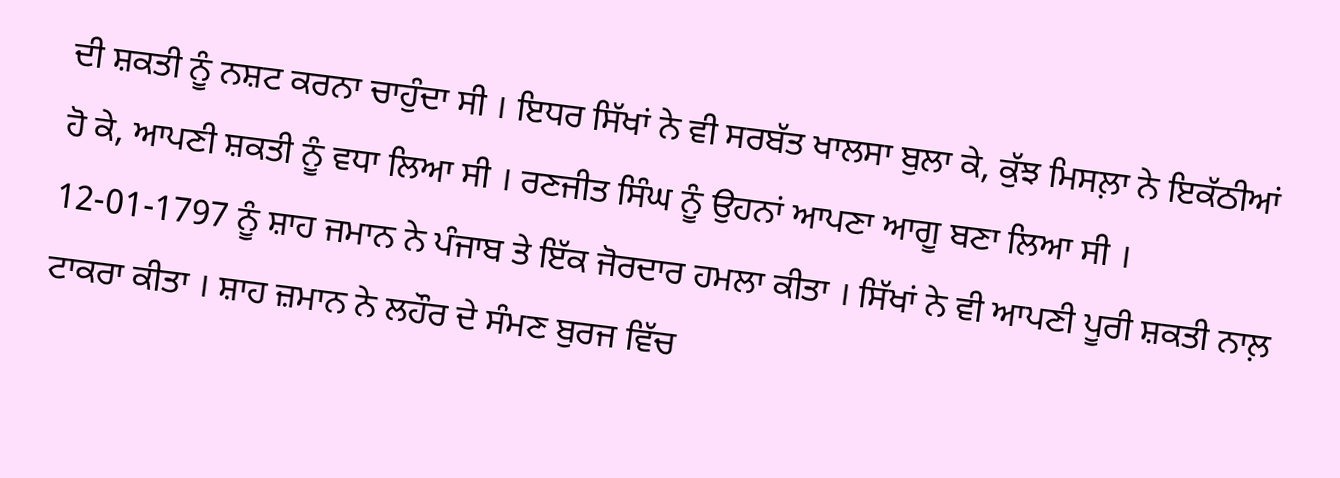ਦੀ ਸ਼ਕਤੀ ਨੂੰ ਨਸ਼ਟ ਕਰਨਾ ਚਾਹੁੰਦਾ ਸੀ । ਇਧਰ ਸਿੱਖਾਂ ਨੇ ਵੀ ਸਰਬੱਤ ਖਾਲਸਾ ਬੁਲਾ ਕੇ, ਕੁੱਝ ਮਿਸਲ਼ਾ ਨੇ ਇਕੱਠੀਆਂ ਹੋ ਕੇ, ਆਪਣੀ ਸ਼ਕਤੀ ਨੂੰ ਵਧਾ ਲਿਆ ਸੀ । ਰਣਜੀਤ ਸਿੰਘ ਨੂੰ ਉਹਨਾਂ ਆਪਣਾ ਆਗੂ ਬਣਾ ਲਿਆ ਸੀ । 12-01-1797 ਨੂੰ ਸ਼ਾਹ ਜਮਾਨ ਨੇ ਪੰਜਾਬ ਤੇ ਇੱਕ ਜੋਰਦਾਰ ਹਮਲਾ ਕੀਤਾ । ਸਿੱਖਾਂ ਨੇ ਵੀ ਆਪਣੀ ਪੂਰੀ ਸ਼ਕਤੀ ਨਾਲ਼ ਟਾਕਰਾ ਕੀਤਾ । ਸ਼ਾਹ ਜ਼ਮਾਨ ਨੇ ਲਹੌਰ ਦੇ ਸੰਮਣ ਬੁਰਜ ਵਿੱਚ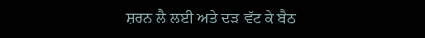ਸ਼ਰਨ ਲੈ ਲਈ ਅਤੇ ਦੜ ਵੱਟ ਕੇ ਬੈਠ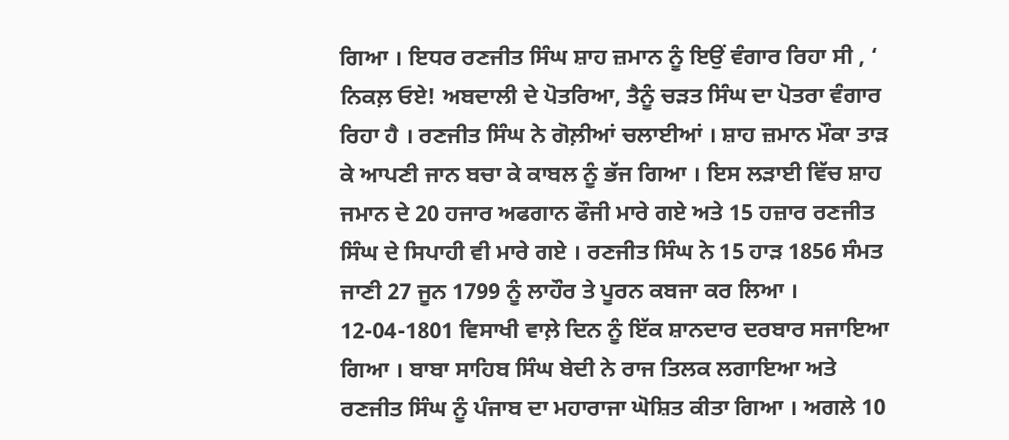ਗਿਆ । ਇਧਰ ਰਣਜੀਤ ਸਿੰਘ ਸ਼ਾਹ ਜ਼ਮਾਨ ਨੂੰ ਇਉਂ ਵੰਗਾਰ ਰਿਹਾ ਸੀ , ‘ ਨਿਕਲ਼ ਓਏ! ਅਬਦਾਲੀ ਦੇ ਪੋਤਰਿਆ, ਤੈਨੂੰ ਚੜਤ ਸਿੰਘ ਦਾ ਪੋਤਰਾ ਵੰਗਾਰ ਰਿਹਾ ਹੈ । ਰਣਜੀਤ ਸਿੰਘ ਨੇ ਗੋਲ਼ੀਆਂ ਚਲਾਈਆਂ । ਸ਼ਾਹ ਜ਼ਮਾਨ ਮੌਕਾ ਤਾੜ ਕੇ ਆਪਣੀ ਜਾਨ ਬਚਾ ਕੇ ਕਾਬਲ ਨੂੰ ਭੱਜ ਗਿਆ । ਇਸ ਲੜਾਈ ਵਿੱਚ ਸ਼ਾਹ ਜਮਾਨ ਦੇ 20 ਹਜਾਰ ਅਫਗਾਨ ਫੌਜੀ ਮਾਰੇ ਗਏ ਅਤੇ 15 ਹਜ਼ਾਰ ਰਣਜੀਤ ਸਿੰਘ ਦੇ ਸਿਪਾਹੀ ਵੀ ਮਾਰੇ ਗਏ । ਰਣਜੀਤ ਸਿੰਘ ਨੇ 15 ਹਾੜ 1856 ਸੰਮਤ ਜਾਣੀ 27 ਜੂਨ 1799 ਨੂੰ ਲਾਹੌਰ ਤੇ ਪੂਰਨ ਕਬਜਾ ਕਰ ਲਿਆ । 12-04-1801 ਵਿਸਾਖੀ ਵਾਲ਼ੇ ਦਿਨ ਨੂੰ ਇੱਕ ਸ਼ਾਨਦਾਰ ਦਰਬਾਰ ਸਜਾਇਆ ਗਿਆ । ਬਾਬਾ ਸਾਹਿਬ ਸਿੰਘ ਬੇਦੀ ਨੇ ਰਾਜ ਤਿਲਕ ਲਗਾਇਆ ਅਤੇ ਰਣਜੀਤ ਸਿੰਘ ਨੂੰ ਪੰਜਾਬ ਦਾ ਮਹਾਰਾਜਾ ਘੋਸ਼ਿਤ ਕੀਤਾ ਗਿਆ । ਅਗਲੇ 10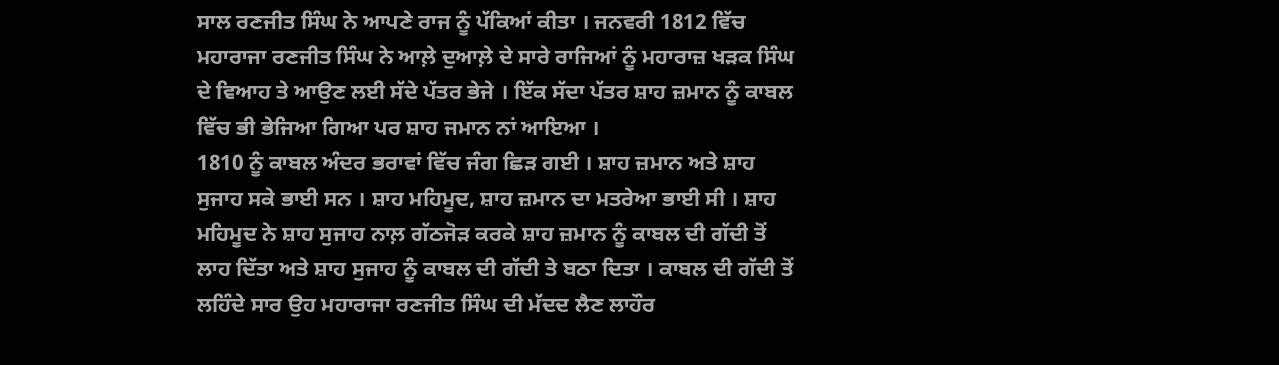ਸਾਲ ਰਣਜੀਤ ਸਿੰਘ ਨੇ ਆਪਣੇ ਰਾਜ ਨੂੰ ਪੱਕਿਆਂ ਕੀਤਾ । ਜਨਵਰੀ 1812 ਵਿੱਚ ਮਹਾਰਾਜਾ ਰਣਜੀਤ ਸਿੰਘ ਨੇ ਆਲ਼ੇ ਦੁਆਲ਼ੇ ਦੇ ਸਾਰੇ ਰਾਜਿਆਂ ਨੂੰ ਮਹਾਰਾਜ਼ ਖੜਕ ਸਿੰਘ ਦੇ ਵਿਆਹ ਤੇ ਆਉਣ ਲਈ ਸੱਦੇ ਪੱਤਰ ਭੇਜੇ । ਇੱਕ ਸੱਦਾ ਪੱਤਰ ਸ਼ਾਹ ਜ਼ਮਾਨ ਨੂੰ ਕਾਬਲ ਵਿੱਚ ਭੀ ਭੇਜਿਆ ਗਿਆ ਪਰ ਸ਼ਾਹ ਜਮਾਨ ਨਾਂ ਆਇਆ ।
1810 ਨੂੰ ਕਾਬਲ ਅੰਦਰ ਭਰਾਵਾਂ ਵਿੱਚ ਜੰਗ ਛਿੜ ਗਈ । ਸ਼ਾਹ ਜ਼ਮਾਨ ਅਤੇ ਸ਼ਾਹ ਸੁਜਾਹ ਸਕੇ ਭਾਈ ਸਨ । ਸ਼ਾਹ ਮਹਿਮੂਦ, ਸ਼ਾਹ ਜ਼ਮਾਨ ਦਾ ਮਤਰੇਆ ਭਾਈ ਸੀ । ਸ਼ਾਹ ਮਹਿਮੂਦ ਨੇ ਸ਼ਾਹ ਸੁਜਾਹ ਨਾਲ਼ ਗੱਠਜੋੜ ਕਰਕੇ ਸ਼ਾਹ ਜ਼ਮਾਨ ਨੂੰ ਕਾਬਲ ਦੀ ਗੱਦੀ ਤੋਂ ਲਾਹ ਦਿੱਤਾ ਅਤੇ ਸ਼ਾਹ ਸੁਜਾਹ ਨੂੰ ਕਾਬਲ ਦੀ ਗੱਦੀ ਤੇ ਬਠਾ ਦਿਤਾ । ਕਾਬਲ ਦੀ ਗੱਦੀ ਤੋਂ ਲਹਿੰਦੇ ਸਾਰ ਉਹ ਮਹਾਰਾਜਾ ਰਣਜੀਤ ਸਿੰਘ ਦੀ ਮੱਦਦ ਲੈਣ ਲਾਹੌਰ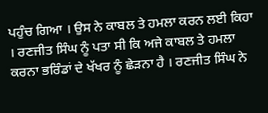ਪਹੁੰਚ ਗਿਆ । ਉਸ ਨੇ ਕਾਬਲ ਤੇ ਹਮਲਾ ਕਰਨ ਲਈ ਕਿਹਾ । ਰਣਜੀਤ ਸਿੰਘ ਨੂੰ ਪਤਾ ਸੀ ਕਿ ਅਜੇ ਕਾਬਲ ਤੇ ਹਮਲਾ ਕਰਨਾ ਭਰਿੰਡਾਂ ਦੇ ਖੱਖਰ ਨੂੰ ਛੇੜਨਾ ਹੈ । ਰਣਜੀਤ ਸਿੰਘ ਨੇ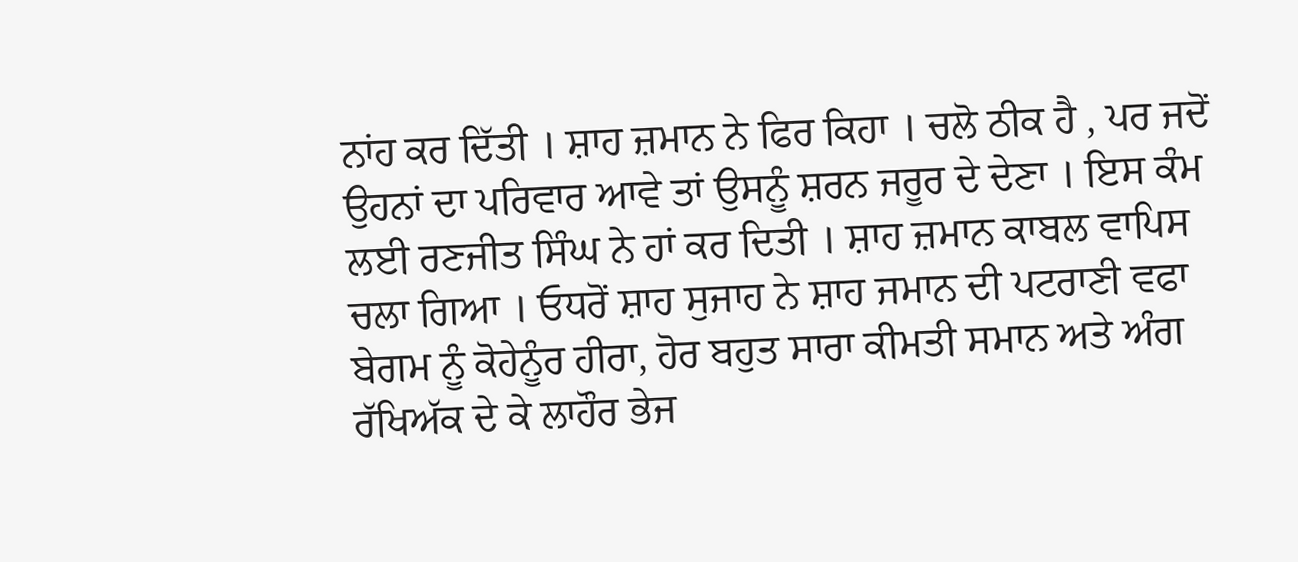ਨਾਂਹ ਕਰ ਦਿੱਤੀ । ਸ਼ਾਹ ਜ਼ਮਾਨ ਨੇ ਫਿਰ ਕਿਹਾ । ਚਲੋ ਠੀਕ ਹੈ , ਪਰ ਜਦੋਂ ਉਹਨਾਂ ਦਾ ਪਰਿਵਾਰ ਆਵੇ ਤਾਂ ਉਸਨੂੰ ਸ਼ਰਨ ਜਰੂਰ ਦੇ ਦੇਣਾ । ਇਸ ਕੰਮ ਲਈ ਰਣਜੀਤ ਸਿੰਘ ਨੇ ਹਾਂ ਕਰ ਦਿਤੀ । ਸ਼ਾਹ ਜ਼ਮਾਨ ਕਾਬਲ ਵਾਪਿਸ ਚਲਾ ਗਿਆ । ਓਧਰੋਂ ਸ਼ਾਹ ਸੁਜਾਹ ਨੇ ਸ਼ਾਹ ਜਮਾਨ ਦੀ ਪਟਰਾਣੀ ਵਫਾ ਬੇਗਮ ਨੂੰ ਕੋਹੇਨੂੰਰ ਹੀਰਾ, ਹੋਰ ਬਹੁਤ ਸਾਰਾ ਕੀਮਤੀ ਸਮਾਨ ਅਤੇ ਅੰਗ ਰੱਖਿਅੱਕ ਦੇ ਕੇ ਲਾਹੌਰ ਭੇਜ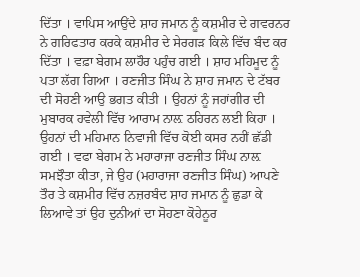ਦਿੱਤਾ । ਵਾਪਿਸ ਆਉਂਦੇ ਸ਼ਾਹ ਜਮਾਨ ਨੂੰ ਕਸ਼ਮੀਰ ਦੇ ਗਵਰਨਰ ਨੇ ਗਰਿਫਤਾਰ ਕਰਕੇ ਕਸ਼ਮੀਰ ਦੇ ਸੇਰਗੜ ਕਿਲੇ ਵਿੱਚ ਬੰਦ ਕਰ ਦਿੱਤਾ । ਵਫ਼ਾ ਬੇਗਮ ਲਾਹੌਰ ਪਹੁੰਚ ਗਈ । ਸ਼ਾਹ ਮਹਿਮੂਦ ਨੂੰ ਪਤਾ ਲੱਗ ਗਿਆ । ਰਣਜੀਤ ਸਿੰਘ ਨੇ ਸ਼ਾਹ ਜਮਾਨ ਦੇ ਟੱਬਰ ਦੀ ਸੋਹਣੀ ਆਉ ਭਗਤ ਕੀਤੀ । ਉਹਨਾਂ ਨੂੰ ਜਹਾਂਗੀਰ ਦੀ ਮੁਬਾਰਕ ਹਵੇਲੀ ਵਿੱਚ ਆਰਾਮ ਨਾਲ਼ ਠਹਿਰਨ ਲਈ ਕਿਹਾ । ਉਹਨਾਂ ਦੀ ਮਹਿਮਾਨ ਨਿਵਾਜੀ ਵਿੱਚ ਕੋਈ ਕਸਰ ਨਹੀਂ ਛੱਡੀ ਗਈ । ਵਫਾ ਬੇਗਮ ਨੇ ਮਹਾਰਾਜਾ ਰਣਜੀਤ ਸਿੰਘ ਨਾਲ਼ ਸਮਝੌਤਾ ਕੀਤਾ, ਜੇ ਉਹ (ਮਹਾਰਾਜਾ ਰਣਜੀਤ ਸਿੰਘ) ਆਪਣੇ ਤੌਰ ਤੇ ਕਸ਼ਮੀਰ ਵਿੱਚ ਨਜ਼ਰਬੰਦ ਸ਼ਾਹ ਜਮਾਨ ਨੂੰ ਛੁਡਾ ਕੇ ਲਿਆਵੇ ਤਾਂ ਉਹ ਦੁਨੀਆਂ ਦਾ ਸੋਹਣਾ ਕੋਹੇਨੂਰ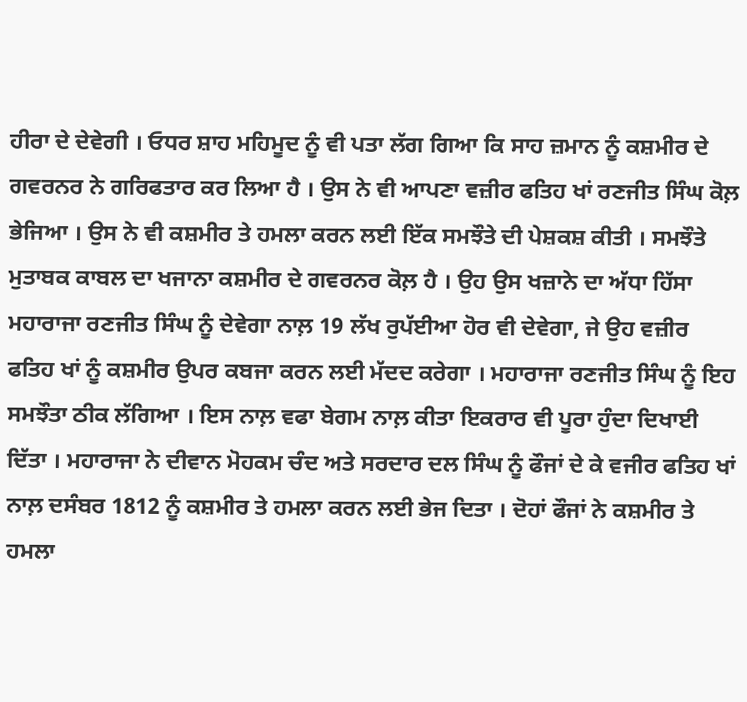ਹੀਰਾ ਦੇ ਦੇਵੇਗੀ । ਓਧਰ ਸ਼ਾਹ ਮਹਿਮੂਦ ਨੂੰ ਵੀ ਪਤਾ ਲੱਗ ਗਿਆ ਕਿ ਸਾਹ ਜ਼ਮਾਨ ਨੂੰ ਕਸ਼ਮੀਰ ਦੇ ਗਵਰਨਰ ਨੇ ਗਰਿਫਤਾਰ ਕਰ ਲਿਆ ਹੈ । ਉਸ ਨੇ ਵੀ ਆਪਣਾ ਵਜ਼ੀਰ ਫਤਿਹ ਖਾਂ ਰਣਜੀਤ ਸਿੰਘ ਕੋਲ਼ ਭੇਜਿਆ । ਉਸ ਨੇ ਵੀ ਕਸ਼ਮੀਰ ਤੇ ਹਮਲਾ ਕਰਨ ਲਈ ਇੱਕ ਸਮਝੌਤੇ ਦੀ ਪੇਸ਼ਕਸ਼ ਕੀਤੀ । ਸਮਝੌਤੇ ਮੁਤਾਬਕ ਕਾਬਲ ਦਾ ਖਜਾਨਾ ਕਸ਼ਮੀਰ ਦੇ ਗਵਰਨਰ ਕੋਲ਼ ਹੈ । ਉਹ ਉਸ ਖਜ਼ਾਨੇ ਦਾ ਅੱਧਾ ਹਿੱਸਾ ਮਹਾਰਾਜਾ ਰਣਜੀਤ ਸਿੰਘ ਨੂੰ ਦੇਵੇਗਾ ਨਾਲ਼ 19 ਲੱਖ ਰੁਪੱਈਆ ਹੋਰ ਵੀ ਦੇਵੇਗਾ, ਜੇ ਉਹ ਵਜ਼ੀਰ ਫਤਿਹ ਖਾਂ ਨੂੰ ਕਸ਼ਮੀਰ ਉਪਰ ਕਬਜਾ ਕਰਨ ਲਈ ਮੱਦਦ ਕਰੇਗਾ । ਮਹਾਰਾਜਾ ਰਣਜੀਤ ਸਿੰਘ ਨੂੰ ਇਹ ਸਮਝੌਤਾ ਠੀਕ ਲੱਗਿਆ । ਇਸ ਨਾਲ਼ ਵਫਾ ਬੇਗਮ ਨਾਲ਼ ਕੀਤਾ ਇਕਰਾਰ ਵੀ ਪੂਰਾ ਹੁੰਦਾ ਦਿਖਾਈ ਦਿੱਤਾ । ਮਹਾਰਾਜਾ ਨੇ ਦੀਵਾਨ ਮੋਹਕਮ ਚੰਦ ਅਤੇ ਸਰਦਾਰ ਦਲ ਸਿੰਘ ਨੂੰ ਫੌਜਾਂ ਦੇ ਕੇ ਵਜੀਰ ਫਤਿਹ ਖਾਂ ਨਾਲ਼ ਦਸੰਬਰ 1812 ਨੂੰ ਕਸ਼ਮੀਰ ਤੇ ਹਮਲਾ ਕਰਨ ਲਈ ਭੇਜ ਦਿਤਾ । ਦੋਹਾਂ ਫੌਜਾਂ ਨੇ ਕਸ਼ਮੀਰ ਤੇ ਹਮਲਾ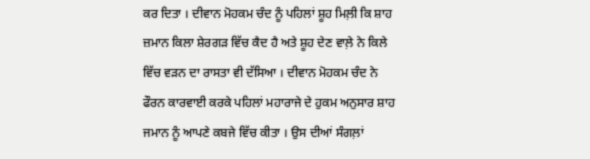ਕਰ ਦਿਤਾ । ਦੀਵਾਨ ਮੋਹਕਮ ਚੰਦ ਨੂੰ ਪਹਿਲਾਂ ਸ਼ੂਹ ਮਿਲ਼ੀ ਕਿ ਸ਼ਾਹ ਜ਼ਮਾਨ ਕਿਲਾ ਸ਼ੇਰਗੜ ਵਿੱਚ ਕੈਦ ਹੈ ਅਤੇ ਸ਼ੂਹ ਦੇਣ ਵਾਲ਼ੇ ਨੇ ਕਿਲੇ ਵਿੱਚ ਵੜਨ ਦਾ ਰਾਸਤਾ ਵੀ ਦੱਸਿਆ । ਦੀਵਾਨ ਮੋਹਕਮ ਚੰਦ ਨੇ ਫੌਰਨ ਕਾਰਵਾਈ ਕਰਕੇ ਪਹਿਲਾਂ ਮਹਾਰਾਜੇ ਦੇ ਹੁਕਮ ਅਨੁਸਾਰ ਸ਼ਾਹ ਜਮਾਨ ਨੂੰ ਆਪਣੇ ਕਬਜੇ ਵਿੱਚ ਕੀਤਾ । ਉਸ ਦੀਆਂ ਸੰਗਲ਼ਾਂ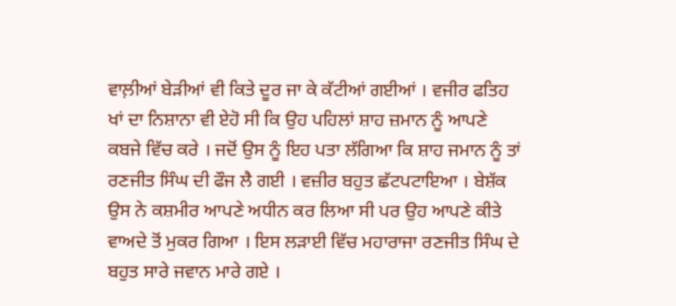ਵਾਲ਼ੀਆਂ ਬੇੜੀਆਂ ਵੀ ਕਿਤੇ ਦੂਰ ਜਾ ਕੇ ਕੱਟੀਆਂ ਗਈਆਂ । ਵਜੀਰ ਫਤਿਹ ਖਾਂ ਦਾ ਨਿਸ਼ਾਨਾ ਵੀ ਏਹੋ ਸੀ ਕਿ ਉਹ ਪਹਿਲਾਂ ਸ਼ਾਹ ਜ਼ਮਾਨ ਨੂੰ ਆਪਣੇ ਕਬਜੇ ਵਿੱਚ ਕਰੇ । ਜਦੋਂ ਉਸ ਨੂੰ ਇਹ ਪਤਾ ਲੱਗਿਆ ਕਿ ਸ਼ਾਹ ਜਮਾਨ ਨੂੰ ਤਾਂ ਰਣਜੀਤ ਸਿੰਘ ਦੀ ਫੌਜ ਲੈ ਗਈ । ਵਜ਼ੀਰ ਬਹੁਤ ਛੱਟਪਟਾਇਆ । ਬੇਸ਼ੱਕ ਉਸ ਨੇ ਕਸ਼ਮੀਰ ਆਪਣੇ ਅਧੀਨ ਕਰ ਲਿਆ ਸੀ ਪਰ ਉਹ ਆਪਣੇ ਕੀਤੇ ਵਾਅਦੇ ਤੋਂ ਮੁਕਰ ਗਿਆ । ਇਸ ਲੜਾਈ ਵਿੱਚ ਮਹਾਰਾਜਾ ਰਣਜੀਤ ਸਿੰਘ ਦੇ ਬਹੁਤ ਸਾਰੇ ਜਵਾਨ ਮਾਰੇ ਗਏ ।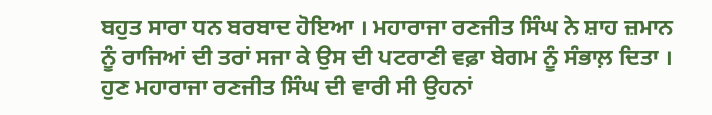ਬਹੁਤ ਸਾਰਾ ਧਨ ਬਰਬਾਦ ਹੋਇਆ । ਮਹਾਰਾਜਾ ਰਣਜੀਤ ਸਿੰਘ ਨੇ ਸ਼ਾਹ ਜ਼ਮਾਨ ਨੂੰ ਰਾਜਿਆਂ ਦੀ ਤਰਾਂ ਸਜਾ ਕੇ ਉਸ ਦੀ ਪਟਰਾਣੀ ਵਫ਼ਾ ਬੇਗਮ ਨੂੰ ਸੰਭਾਲ਼ ਦਿਤਾ । ਹੁਣ ਮਹਾਰਾਜਾ ਰਣਜੀਤ ਸਿੰਘ ਦੀ ਵਾਰੀ ਸੀ ਉਹਨਾਂ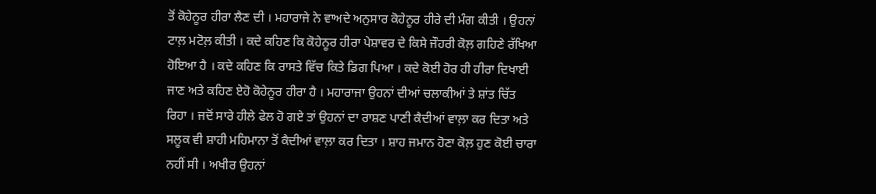ਤੋਂ ਕੋਹੇਨੂਰ ਹੀਰਾ ਲੈਣ ਦੀ । ਮਹਾਰਾਜੇ ਨੇ ਵਾਅਦੇ ਅਨੁਸਾਰ ਕੋਹੇਨੂਰ ਹੀਰੇ ਦੀ ਮੰਗ ਕੀਤੀ । ਉਹਨਾਂ ਟਾਲ਼ ਮਟੋਲ਼ ਕੀਤੀ । ਕਦੇ ਕਹਿਣ ਕਿ ਕੋਹੇਨੂਰ ਹੀਰਾ ਪੇਸ਼ਾਵਰ ਦੇ ਕਿਸੇ ਜੌਹਰੀ ਕੋਲ਼ ਗਹਿਣੇ ਰੱਖਿਆ ਹੋਇਆ ਹੈ । ਕਦੇ ਕਹਿਣ ਕਿ ਰਾਸਤੇ ਵਿੱਚ ਕਿਤੇ ਡਿਗ ਪਿਆ । ਕਦੇ ਕੋਈ ਹੋਰ ਹੀ ਹੀਰਾ ਦਿਖਾਈ ਜਾਣ ਅਤੇ ਕਹਿਣ ਏਹੋ ਕੋਹੇਨੂਰ ਹੀਰਾ ਹੈ । ਮਹਾਰਾਜਾ ਉਹਨਾਂ ਦੀਆਂ ਚਲਾਕੀਆਂ ਤੇ ਸ਼ਾਂਤ ਚਿੱਤ ਰਿਹਾ । ਜਦੋਂ ਸਾਰੇ ਹੀਲੇ ਫੇਲ ਹੋ ਗਏ ਤਾਂ ਉਹਨਾਂ ਦਾ ਰਾਸ਼ਣ ਪਾਣੀ ਕੈਦੀਆਂ ਵਾਲ਼ਾ ਕਰ ਦਿਤਾ ਅਤੇ ਸਲੂਕ ਵੀ ਸ਼ਾਹੀ ਮਹਿਮਾਨਾ ਤੋਂ ਕੈਦੀਆਂ ਵਾਲ਼ਾ ਕਰ ਦਿਤਾ । ਸ਼ਾਹ ਜਮਾਨ ਹੋਣਾ ਕੋਲ਼ ਹੁਣ ਕੋਈ ਚਾਰਾ ਨਹੀਂ ਸੀ । ਅਖੀਰ ਉਹਨਾਂ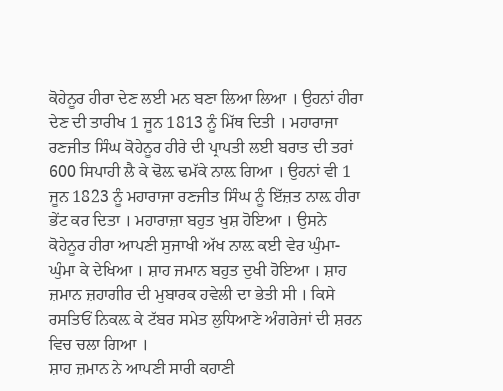ਕੋਹੇਨੂਰ ਹੀਰਾ ਦੇਣ ਲਈ ਮਨ ਬਣਾ ਲਿਆ ਲਿਆ । ਉਹਨਾਂ ਹੀਰਾ ਦੇਣ ਦੀ ਤਾਰੀਖ 1 ਜੂਨ 1813 ਨੂੰ ਮਿੱਥ ਦਿਤੀ । ਮਹਾਰਾਜਾ ਰਣਜੀਤ ਸਿੰਘ ਕੋਹੇਨੂਰ ਹੀਰੇ ਦੀ ਪ੍ਰਾਪਤੀ ਲਈ ਬਰਾਤ ਦੀ ਤਰਾਂ 600 ਸਿਪਾਹੀ ਲੈ ਕੇ ਢੋਲ਼ ਢਮੱਕੇ ਨਾਲ਼ ਗਿਆ । ਉਹਨਾਂ ਵੀ 1 ਜੂਨ 1823 ਨੂੰ ਮਹਾਰਾਜਾ ਰਣਜੀਤ ਸਿੰਘ ਨੂੰ ਇੱਜ਼ਤ ਨਾਲ਼ ਹੀਰਾ ਭੇਂਟ ਕਰ ਦਿਤਾ । ਮਹਾਰਾਜ਼ਾ ਬਹੁਤ ਖੁਸ਼ ਹੋਇਆ । ਉਸਨੇ ਕੋਹੇਨੂਰ ਹੀਰਾ ਆਪਣੀ ਸੁਜਾਖੀ ਅੱਖ ਨਾਲ਼ ਕਈ ਵੇਰ ਘੁੰਮਾ-ਘੁੰਮਾ ਕੇ ਦੇਖਿਆ । ਸ਼ਾਹ ਜਮਾਨ ਬਹੁਤ ਦੁਖੀ ਹੋਇਆ । ਸ਼ਾਹ ਜ਼ਮਾਨ ਜ਼ਹਾਗੀਰ ਦੀ ਮੁਬਾਰਕ ਹਵੇਲੀ ਦਾ ਭੇਤੀ ਸੀ । ਕਿਸੇ ਰਸਤਿਓਂ ਨਿਕਲ਼ ਕੇ ਟੱਬਰ ਸਮੇਤ ਲੁਧਿਆਣੇ ਅੰਗਰੇਜਾਂ ਦੀ ਸ਼ਰਨ ਵਿਚ ਚਲਾ ਗਿਆ ।
ਸ਼ਾਹ ਜ਼ਮਾਨ ਨੇ ਆਪਣੀ ਸਾਰੀ ਕਹਾਣੀ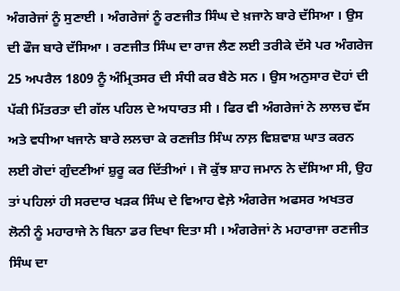ਅੰਗਰੇਜਾਂ ਨੂੰ ਸੁਣਾਈ । ਅੰਗਰੇਜਾਂ ਨੂੰ ਰਣਜੀਤ ਸਿੰਘ ਦੇ ਖ਼ਜਾਨੇ ਬਾਰੇ ਦੱਸਿਆ । ਉਸ ਦੀ ਫੌਜ ਬਾਰੇ ਦੱਸਿਆ । ਰਣਜੀਤ ਸਿੰਘ ਦਾ ਰਾਜ ਲੈਣ ਲਈ ਤਰੀਕੇ ਦੱਸੇ ਪਰ ਅੰਗਰੇਜ 25 ਅਪਰੈਲ 1809 ਨੂੰ ਅੰਮ੍ਰਿਤਸਰ ਦੀ ਸੰਧੀ ਕਰ ਬੈਠੇ ਸਨ । ਉਸ ਅਨੁਸਾਰ ਦੋਹਾਂ ਦੀ ਪੱਕੀ ਮਿੱਤਰਤਾ ਦੀ ਗੱਲ ਪਹਿਲ ਦੇ ਅਧਾਰਤ ਸੀ । ਫਿਰ ਵੀ ਅੰਗਰੇਜਾਂ ਨੇ ਲਾਲਚ ਵੱਸ ਅਤੇ ਵਧੀਆ ਖਜਾਨੇ ਬਾਰੇ ਲਲਚਾ ਕੇ ਰਣਜੀਤ ਸਿੰਘ ਨਾਲ਼ ਵਿਸ਼ਵਾਸ਼ ਘਾਤ ਕਰਨ ਲਈ ਗੋਦਾਂ ਗੁੰਦਣੀਆਂ ਸ਼ੁਰੂ ਕਰ ਦਿੱਤੀਆਂ । ਜੋ ਕੁੱਝ ਸ਼ਾਹ ਜਮਾਨ ਨੇ ਦੱਸਿਆ ਸੀ, ਉਹ ਤਾਂ ਪਹਿਲਾਂ ਹੀ ਸਰਦਾਰ ਖੜਕ ਸਿੰਘ ਦੇ ਵਿਆਹ ਵੇਲ਼ੇ ਅੰਗਰੇਜ ਅਫਸਰ ਅਖਤਰ ਲੋਨੀ ਨੂੰ ਮਹਾਰਾਜੇ ਨੇ ਬਿਨਾ ਡਰ ਦਿਖਾ ਦਿਤਾ ਸੀ । ਅੰਗਰੇਜਾਂ ਨੇ ਮਹਾਰਾਜਾ ਰਣਜੀਤ ਸਿੰਘ ਦਾ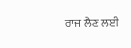ਰਾਜ ਲੈਣ ਲਈ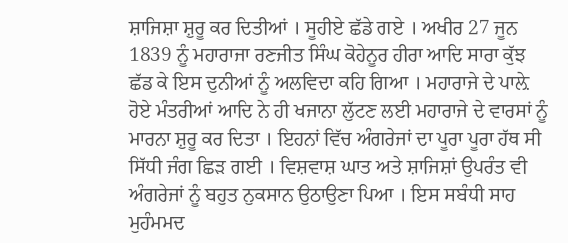ਸ਼ਾਜਿਸ਼ਾ ਸ਼ੁਰੂ ਕਰ ਦਿਤੀਆਂ । ਸੂਹੀਏ ਛੱਡੇ ਗਏ । ਅਖੀਰ 27 ਜੂਨ 1839 ਨੂੰ ਮਹਾਰਾਜਾ ਰਣਜੀਤ ਸਿੰਘ ਕੋਹੇਨੂਰ ਹੀਰਾ ਆਦਿ ਸਾਰਾ ਕੁੱਝ ਛੱਡ ਕੇ ਇਸ ਦੁਨੀਆਂ ਨੂੰ ਅਲਵਿਦਾ ਕਹਿ ਗਿਆ । ਮਹਾਰਾਜੇ ਦੇ ਪਾਲ਼ੇ ਹੋਏ ਮੰਤਰੀਆਂ ਆਦਿ ਨੇ ਹੀ ਖਜਾਨਾ ਲੁੱਟਣ ਲਈ ਮਹਾਰਾਜੇ ਦੇ ਵਾਰਸਾਂ ਨੂੰ ਮਾਰਨਾ ਸ਼ੁਰੂ ਕਰ ਦਿਤਾ । ਇਹਨਾਂ ਵਿੱਚ ਅੰਗਰੇਜਾਂ ਦਾ ਪੂਰਾ ਪੂਰਾ ਹੱਥ ਸੀ ਸਿੱਧੀ ਜੰਗ ਛਿੜ ਗਈ । ਵਿਸ਼ਵਾਸ਼ ਘਾਤ ਅਤੇ ਸ਼ਾਜਿਸ਼ਾਂ ਉਪਰੰਤ ਵੀ ਅੰਗਰੇਜਾਂ ਨੂੰ ਬਹੁਤ ਨੁਕਸਾਨ ਉਠਾਉਣਾ ਪਿਆ । ਇਸ ਸਬੰਧੀ ਸਾਹ ਮੁਹੰਮਮਦ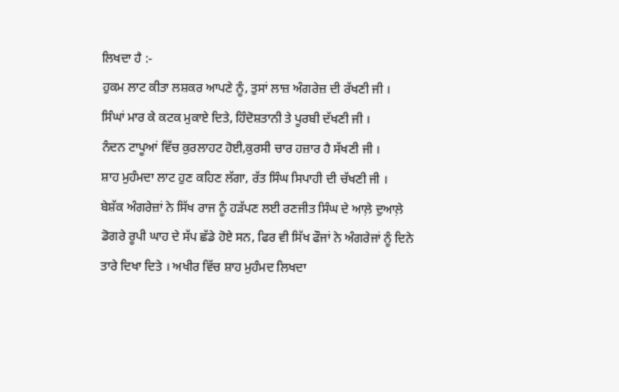ਲਿਖਦਾ ਹੈ :-
ਹੁਕਮ ਲਾਟ ਕੀਤਾ ਲਸ਼ਕਰ ਆਪਣੇ ਨੂੰ, ਤੁਸਾਂ ਲਾਜ਼ ਅੰਗਰੇਜ਼ ਦੀ ਰੱਖਣੀ ਜੀ ।
ਸਿੰਘਾਂ ਮਾਰ ਕੇ ਕਟਕ ਮੁਕਾਏ ਦਿਤੇ, ਹਿੰਦੋਸ਼ਤਾਨੀ ਤੇ ਪੂਰਬੀ ਦੱਖਣੀ ਜੀ ।
ਨੰਦਨ ਟਾਪੂਆਂ ਵਿੱਚ ਕੁਰਲਾਹਟ ਹੋਈ,ਕੁਰਸੀ ਚਾਰ ਹਜ਼ਾਰ ਹੈ ਸੱਖਣੀ ਜੀ ।
ਸ਼ਾਹ ਮੁਹੰਮਦਾ ਲਾਟ ਹੁਣ ਕਹਿਣ ਲੱਗਾ, ਰੱਤ ਸਿੰਘ ਸਿਪਾਹੀ ਦੀ ਚੱਖਣੀ ਜੀ ।
ਬੇਸ਼ੱਕ ਅੰਗਰੇਜ਼ਾਂ ਨੇ ਸਿੱਖ ਰਾਜ ਨੂੰ ਹੜੱਪਣ ਲਈ ਰਣਜੀਤ ਸਿੰਘ ਦੇ ਆਲ਼ੇ ਦੁਆਲ਼ੇ ਡੋਗਰੇ ਰੂਪੀ ਘਾਹ ਦੇ ਸੱਪ ਛੱਡੇ ਹੋਏ ਸਨ, ਫਿਰ ਵੀ ਸਿੱਖ ਫੌਜਾਂ ਨੇ ਅੰਗਰੇਜਾਂ ਨੂੰ ਦਿਨੇ ਤਾਰੇ ਦਿਖਾ ਦਿਤੇ । ਅਖੀਰ ਵਿੱਚ ਸ਼ਾਹ ਮੁਹੰਮਦ ਲਿਖਦਾ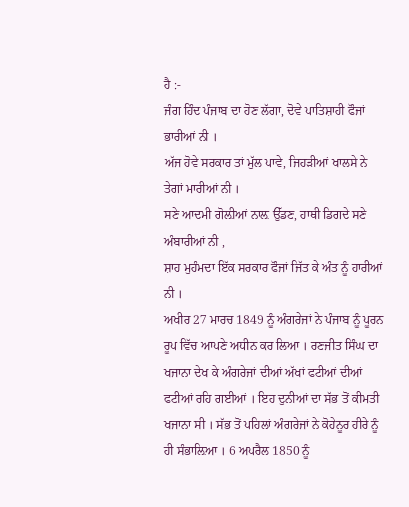ਹੈ :-
ਜੰਗ ਹਿੰਦ ਪੰਜਾਬ ਦਾ ਹੋਣ ਲੱਗਾ, ਦੋਵੇ ਪਾਤਿਸ਼ਾਹੀ ਫੌਜਾਂ ਭਾਰੀਆਂ ਨੀ ।
ਅੱਜ ਹੋਵੇ ਸਰਕਾਰ ਤਾਂ ਮੁੱਲ ਪਾਵੇ, ਜਿਹੜੀਆਂ ਖਾਲਸੇ ਨੇ ਤੇਗਾਂ ਮਾਰੀਆਂ ਨੀ ।
ਸਣੇ ਆਦਮੀ ਗੋਲ਼ੀਆਂ ਨਾਲ਼ ਉੱਡਣ, ਹਾਥੀ ਡਿਗਦੇ ਸਣੇ ਅੰਬਾਰੀਆਂ ਨੀ ,
ਸ਼ਾਹ ਮੁਹੰਮਦਾ ਇੱਕ ਸਰਕਾਰ ਫੌਜਾਂ ਜਿੱਤ ਕੇ ਅੰਤ ਨੂੰ ਹਾਰੀਆਂ ਨੀ ।
ਅਖੀਰ 27 ਮਾਰਚ 1849 ਨੂੰ ਅੰਗਰੇਜਾਂ ਨੇ ਪੰਜਾਬ ਨੂੰ ਪੂਰਨ ਰੂਪ ਵਿੱਚ ਆਪਣੇ ਅਧੀਨ ਕਰ ਲਿਆ । ਰਣਜੀਤ ਸਿੰਘ ਦਾ ਖਜਾਨਾ ਦੇਖ ਕੇ ਅੰਗਰੇਜਾਂ ਦੀਆਂ ਅੱਖਾਂ ਫਟੀਆਂ ਦੀਆਂ ਫਟੀਆਂ ਰਹਿ ਗਈਆਂ । ਇਹ ਦੁਨੀਆਂ ਦਾ ਸੱਭ ਤੋਂ ਕੀਮਤੀ ਖਜਾਨਾ ਸੀ । ਸੱਭ ਤੋਂ ਪਹਿਲਾਂ ਅੰਗਰੇਜਾਂ ਨੇ ਕੋਹੇਨੂਰ ਹੀਰੇ ਨੂੰ ਹੀ ਸੰਭਾਲ਼ਿਆ । 6 ਅਪਰੈਲ 1850 ਨੂੰ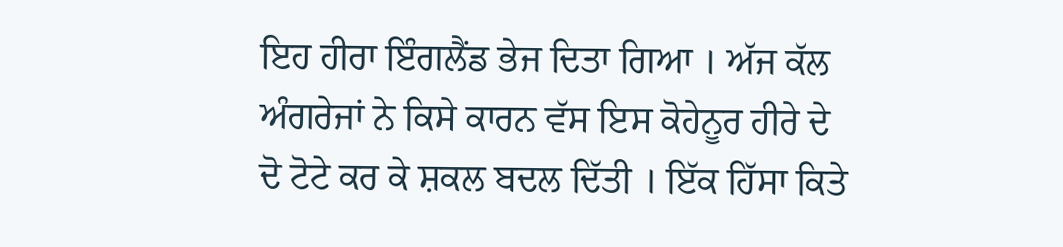ਇਹ ਹੀਰਾ ਇੰਗਲੈਂਡ ਭੇਜ ਦਿਤਾ ਗਿਆ । ਅੱਜ ਕੱਲ ਅੰਗਰੇਜਾਂ ਨੇ ਕਿਸੇ ਕਾਰਨ ਵੱਸ ਇਸ ਕੋਹੇਨੂਰ ਹੀਰੇ ਦੇ ਦੋ ਟੋਟੇ ਕਰ ਕੇ ਸ਼ਕਲ ਬਦਲ ਦਿੱਤੀ । ਇੱਕ ਹਿੱਸਾ ਕਿਤੇ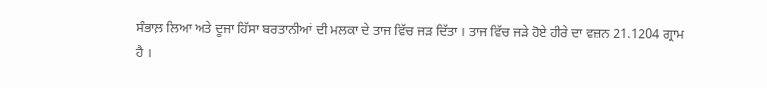ਸੰਭਾਲ਼ ਲਿਆ ਅਤੇ ਦੂਜਾ ਹਿੱਸਾ ਬਰਤਾਨੀਆਂ ਦੀ ਮਲਕਾ ਦੇ ਤਾਜ ਵਿੱਚ ਜੜ ਦਿੱਤਾ । ਤਾਜ ਵਿੱਚ ਜੜੇ ਹੋਏ ਹੀਰੇ ਦਾ ਵਜ਼ਨ 21.1204 ਗ੍ਰਾਮ ਹੈ ।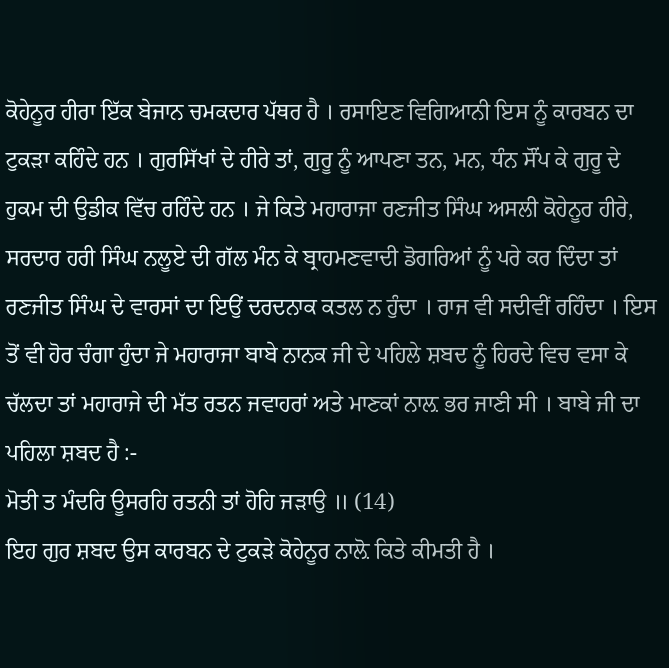ਕੋਹੇਨੂਰ ਹੀਰਾ ਇੱਕ ਬੇਜਾਨ ਚਮਕਦਾਰ ਪੱਥਰ ਹੈ । ਰਸਾਇਣ ਵਿਗਿਆਨੀ ਇਸ ਨੂੰ ਕਾਰਬਨ ਦਾ ਟੁਕੜਾ ਕਹਿੰਦੇ ਹਨ । ਗੁਰਸਿੱਖਾਂ ਦੇ ਹੀਰੇ ਤਾਂ, ਗੁਰੂ ਨੂੰ ਆਪਣਾ ਤਨ, ਮਨ, ਧੰਨ ਸੌਂਪ ਕੇ ਗੁਰੂ ਦੇ ਹੁਕਮ ਦੀ ਉਡੀਕ ਵਿੱਚ ਰਹਿੰਦੇ ਹਨ । ਜੇ ਕਿਤੇ ਮਹਾਰਾਜਾ ਰਣਜੀਤ ਸਿੰਘ ਅਸਲੀ ਕੋਹੇਨੂਰ ਹੀਰੇ, ਸਰਦਾਰ ਹਰੀ ਸਿੰਘ ਨਲੂਏ ਦੀ ਗੱਲ ਮੰਨ ਕੇ ਬ੍ਰਾਹਮਣਵਾਦੀ ਡੋਗਰਿਆਂ ਨੂੰ ਪਰੇ ਕਰ ਦਿੰਦਾ ਤਾਂ ਰਣਜੀਤ ਸਿੰਘ ਦੇ ਵਾਰਸਾਂ ਦਾ ਇਉਂ ਦਰਦਨਾਕ ਕਤਲ ਨ ਹੁੰਦਾ । ਰਾਜ ਵੀ ਸਦੀਵੀਂ ਰਹਿੰਦਾ । ਇਸ ਤੋਂ ਵੀ ਹੋਰ ਚੰਗਾ ਹੁੰਦਾ ਜੇ ਮਹਾਰਾਜਾ ਬਾਬੇ ਨਾਨਕ ਜੀ ਦੇ ਪਹਿਲੇ ਸ਼ਬਦ ਨੂੰ ਹਿਰਦੇ ਵਿਚ ਵਸਾ ਕੇ ਚੱਲਦਾ ਤਾਂ ਮਹਾਰਾਜੇ ਦੀ ਮੱਤ ਰਤਨ ਜਵਾਹਰਾਂ ਅਤੇ ਮਾਣਕਾਂ ਨਾਲ਼ ਭਰ ਜਾਣੀ ਸੀ । ਬਾਬੇ ਜੀ ਦਾ ਪਹਿਲਾ ਸ਼ਬਦ ਹੈ :-
ਮੋਤੀ ਤ ਮੰਦਰਿ ਊਸਰਹਿ ਰਤਨੀ ਤਾਂ ਹੋਹਿ ਜੜਾਉ ॥ (14)
ਇਹ ਗੁਰ ਸ਼ਬਦ ਉਸ ਕਾਰਬਨ ਦੇ ਟੁਕੜੇ ਕੋਹੇਨੂਰ ਨਾਲ਼ੋ ਕਿਤੇ ਕੀਮਤੀ ਹੈ ।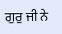ਗੁਰੁ ਜੀ ਨੇ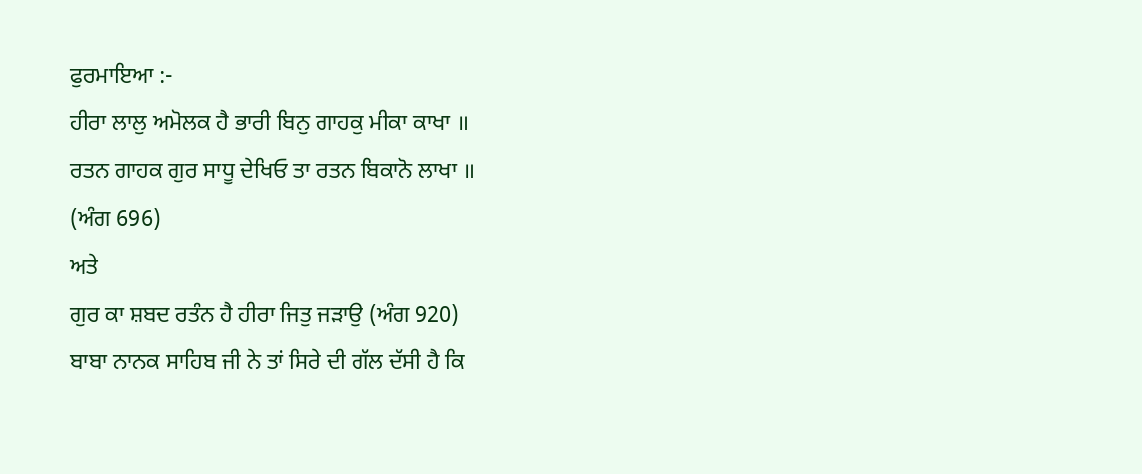ਫੁਰਮਾਇਆ :-
ਹੀਰਾ ਲਾਲੁ ਅਮੋਲਕ ਹੈ ਭਾਰੀ ਬਿਨੁ ਗਾਹਕੁ ਮੀਕਾ ਕਾਖਾ ॥
ਰਤਨ ਗਾਹਕ ਗੁਰ ਸਾਧੂ ਦੇਖਿਓ ਤਾ ਰਤਨ ਬਿਕਾਨੋ ਲਾਖਾ ॥
(ਅੰਗ 696)
ਅਤੇ
ਗੁਰ ਕਾ ਸ਼ਬਦ ਰਤੰਨ ਹੈ ਹੀਰਾ ਜਿਤੁ ਜੜਾਉ (ਅੰਗ 920)
ਬਾਬਾ ਨਾਨਕ ਸਾਹਿਬ ਜੀ ਨੇ ਤਾਂ ਸਿਰੇ ਦੀ ਗੱਲ ਦੱਸੀ ਹੈ ਕਿ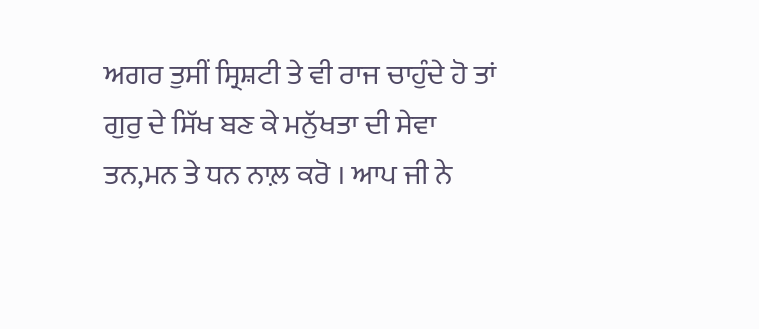ਅਗਰ ਤੁਸੀਂ ਸ੍ਰਿਸ਼ਟੀ ਤੇ ਵੀ ਰਾਜ ਚਾਹੁੰਦੇ ਹੋ ਤਾਂ ਗੁਰੁ ਦੇ ਸਿੱਖ ਬਣ ਕੇ ਮਨੁੱਖਤਾ ਦੀ ਸੇਵਾ ਤਨ,ਮਨ ਤੇ ਧਨ ਨਾਲ਼ ਕਰੋ । ਆਪ ਜੀ ਨੇ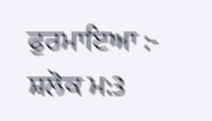ਫੁਰਮਾਇਆ :-
ਸ਼ਲੋਕ ਮ:3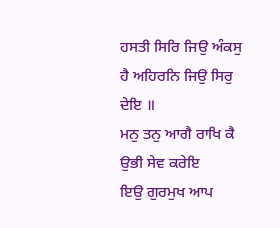ਹਸਤੀ ਸਿਰਿ ਜਿਉ ਅੰਕਸੁ ਹੈ ਅਹਿਰਨਿ ਜਿਉ ਸਿਰੁ ਦੇਇ ॥
ਮਨੁ ਤਨੁ ਆਗੈ ਰਾਖਿ ਕੈ ਉਭੀ ਸੇਵ ਕਰੇਇ
ਇਉ ਗੁਰਮੁਖ ਆਪ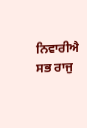ਨਿਵਾਰੀਐ ਸਭ ਰਾਜੁ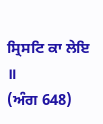ਸ੍ਰਿਸਟਿ ਕਾ ਲੇਇ ॥
(ਅੰਗ 648)